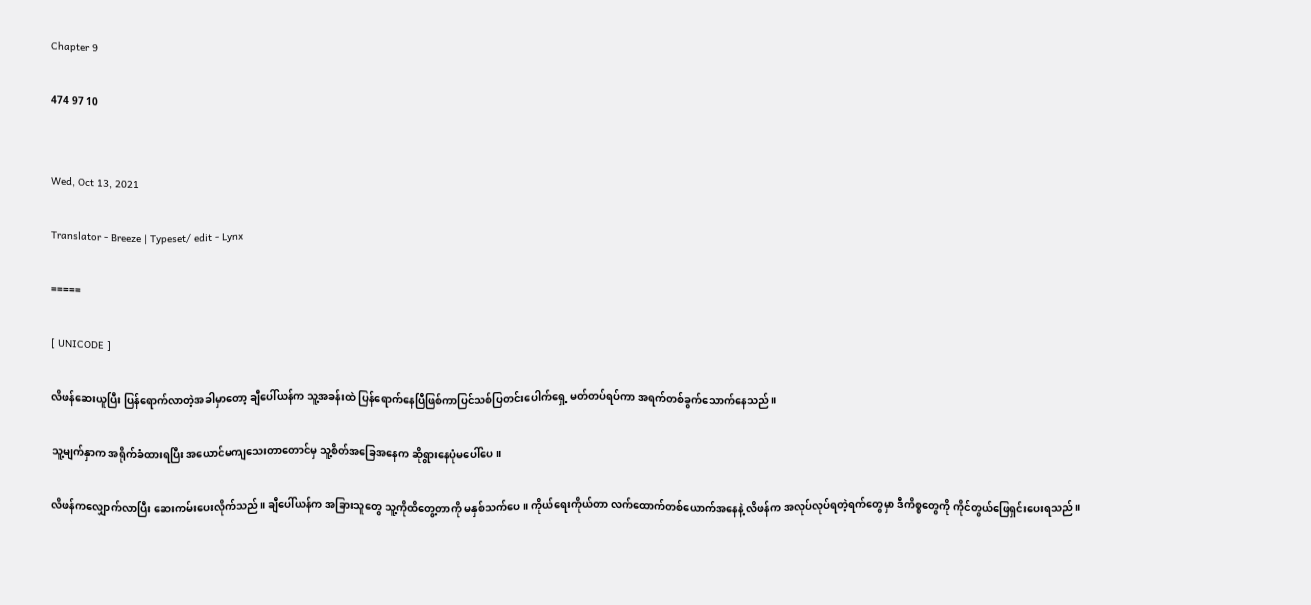Chapter 9

474 97 10


Wed, Oct 13, 2021

Translator - Breeze | Typeset/ edit - Lynx

=====

[ UNICODE ]

လိဖန်ဆေးယူပြီး ပြန်ရောက်လာတဲ့အခါမှာတော့ ချီပေါ်ယန်က သူ့အခန်းထဲ ပြန်ရောက်နေပြီဖြစ်ကာပြင်သစ်ပြတင်းပေါက်ရှေ့ မတ်တပ်ရပ်ကာ အရက်တစ်ခွက်သောက်နေသည်။

သူ့မျက်နှာက အရိုက်ခံထားရပြီး အယောင်မကျသေးတာတောင်မှ သူ့စိတ်အခြေအနေက ဆိုရွားနေပုံမပေါ်ပေ။

လိဖန်ကလျှောက်လာပြီး ဆေးကမ်းပေးလိုက်သည်။ ချီပေါ်ယန်က အခြားသူတွေ သူ့ကိုထိတွေ့တာကို မနှစ်သက်ပေ။ ကိုယ်ရေးကိုယ်တာ လက်ထောက်တစ်ယောက်အနေနဲ့ လိဖန်က အလုပ်လုပ်ရတဲ့ရက်တွေမှာ ဒီကိစ္စတွေကို ကိုင်တွယ်ဖြေရှင်းပေးရသည်။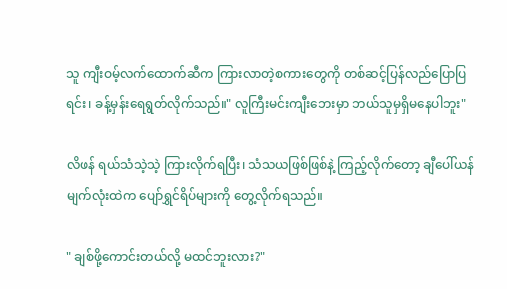သူ ကျီးဝမ့်လက်ထောက်ဆီက ကြားလာတဲ့စကားတွေကို တစ်ဆင့်ပြန်လည်ပြောပြရင်း၊ ခန့်မှန်းရေရွတ်လိုက်သည်။" လူကြီးမင်းကျီးဘေးမှာ ဘယ်သူမှရှိမနေပါဘူး"

လိဖန် ရယ်သံသဲ့သဲ့ ကြားလိုက်ရပြီး၊ သံသယဖြစ်ဖြစ်နဲ့ ကြည့်လိုက်တော့ ချီပေါ်ယန်မျက်လုံးထဲက ပျော်ရွှင်ရိပ်များကို တွေ့လိုက်ရသည်။

" ချစ်ဖို့ကောင်းတယ်လို့ မထင်ဘူးလား?"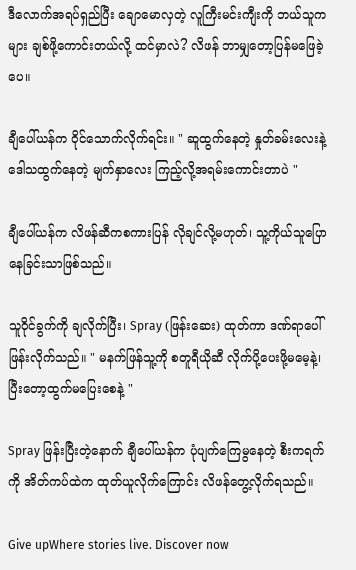ဒီလောက်အရပ်ရှည်ပြီး ချောမောလှတဲ့ လူကြီးမင်းကျီးကို ဘယ်သူကများ ချစ်ဖို့ကောင်းတယ်လို့ ထင်မှာလဲ? လိဖန် ဘာမျှတော့ပြန်မဖြေခဲ့ပေ။

ချီပေါ်ယန်က ဝိုင်သောက်လိုက်ရင်း။ " ဆူထွက်နေတဲ့ နှုတ်ခမ်းလေးနဲ့ ဒေါသထွက်နေတဲ့ မျက်နှာလေး ကြည့်လို့အရမ်းကောင်းတာပဲ "

ချီပေါ်ယန်က လိဖန်ဆီကစကားပြန် လိုချင်လို့မဟုတ်၊ သူ့ကိုယ်သူပြောနေခြင်းသာဖြစ်သည်။

သူဝိုင်ခွက်ကို ချလိုက်ပြီး၊ Spray (ဖြန်းဆေး) ထုတ်ကာ ဒဏ်ရာပေါ်ဖြန်းလိုက်သည်။ " မနက်ဖြန်သူ့ကို စတူရီယိုဆီ လိုက်ပို့ပေးဖို့မမေ့နဲ့၊ ပြီးတော့ထွက်မပြေးစေနဲ့ "

Spray ဖြန်းပြီးတဲ့နောက် ချီပေါ်ယန်က ပုံပျက်ကြေမွနေတဲ့ စီးကရက်ကို အိတ်ကပ်ထဲက ထုတ်ယူလိုက်ကြောင်း လိဖန်‌တွေ့လိုက်ရသည်။

Give upWhere stories live. Discover now